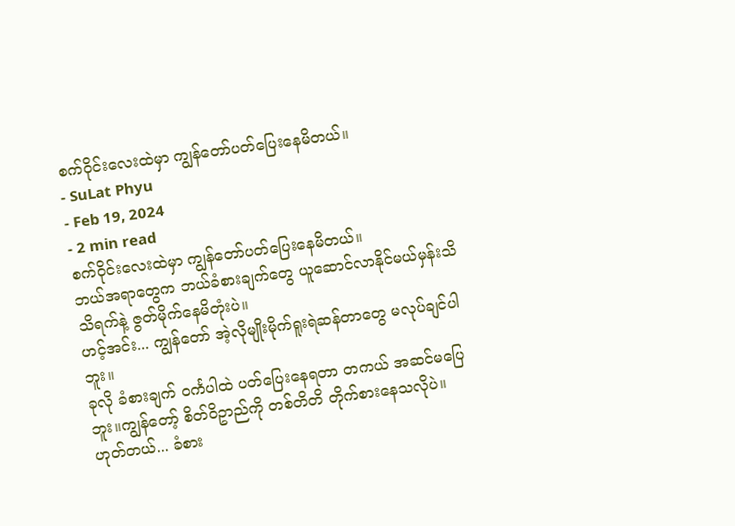စက်၀ိုင်းလေးထဲမှာ ကျွန်တော်ပတ်ပြေးနေမိတယ်။
- SuLat Phyu
- Feb 19, 2024
- 2 min read
စက်၀ိုင်းလေးထဲမှာ ကျွန်တော်ပတ်ပြေးနေမိတယ်။
ဘယ်အရာတွေက ဘယ်ခံစားချက်တွေ ယူဆောင်လာနိုင်မယ်မှန်းသိသိရက်နဲ့ ဇွတ်မိုက်နေမိတုံးပဲ။
ဟင့်အင်း... ကျွန်တော် အဲ့လိုမျိုးမိုက်ရူးရဲဆန်တာတွေ မလုပ်ချင်ပါဘူး။
ခုလို ခံစားချက် ၀င်္ကပါထဲ ပတ်ပြေးနေရတာ တကယ် အဆင်မပြေဘူး။ကျွန်တော့် စိတ်၀ိဥာည်ကို တစ်တိတိ တိုက်စားနေသလိုပဲ။
ဟုတ်တယ်... ခံစား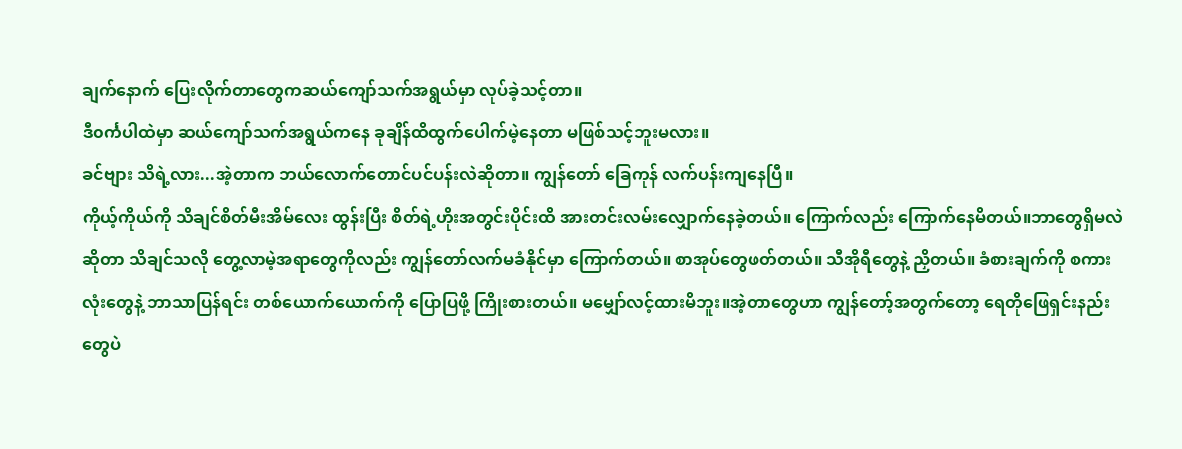ချက်နောက် ပြေးလိုက်တာတွေကဆယ်ကျော်သက်အရွယ်မှာ လုပ်ခဲ့သင့်တာ။
ဒီ၀င်္ကပါထဲမှာ ဆယ်ကျော်သက်အရွယ်ကနေ ခုချိန်ထိထွက်ပေါက်မဲ့နေတာ မဖြစ်သင့်ဘူးမလား။
ခင်ဗျား သိရဲ့လား...အဲ့တာက ဘယ်လောက်တောင်ပင်ပန်းလဲဆိုတာ။ ကျွန်တော် ခြေကုန် လက်ပန်းကျနေပြီ။
ကိုယ့်ကိုယ်ကို သိချင်စိတ်မီးအိမ်လေး ထွန်းပြီး စိတ်ရဲ့ဟိုးအတွင်းပိုင်းထိ အားတင်းလမ်းလျှောက်နေခဲ့တယ်။ ကြောက်လည်း ကြောက်နေမိတယ်။ဘာတွေရှိမလဲဆိုတာ သိချင်သလို တွေ့လာမဲ့အရာတွေကိုလည်း ကျွန်တော်လက်မခံနိုင်မှာ ကြောက်တယ်။ စာအုပ်တွေဖတ်တယ်။ သီအိုရီတွေနဲ့ ညှိတယ်။ ခံစားချက်ကို စကားလုံးတွေနဲ့ ဘာသာပြန်ရင်း တစ်ယောက်ယောက်ကို ပြောပြဖို့ ကြိုးစားတယ်။ မမျှော်လင့်ထားမိဘူး။အဲ့တာတွေဟာ ကျွန်တော့်အတွက်တော့ ရေတိုဖြေရှင်းနည်းတွေပဲ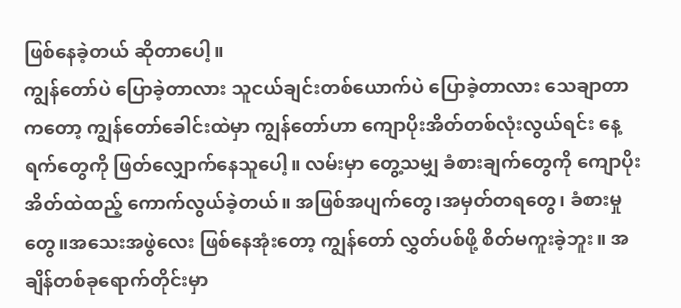ဖြစ်နေခဲ့တယ် ဆိုတာပေါ့။
ကျွန်တော်ပဲ ပြောခဲ့တာလား သူငယ်ချင်းတစ်ယောက်ပဲ ပြောခဲ့တာလား သေချာတာကတော့ ကျွန်တော်ခေါင်းထဲမှာ ကျွန်တော်ဟာ ကျောပိုးအိတ်တစ်လုံးလွယ်ရင်း နေ့ရက်တွေကို ဖြတ်လျှောက်နေသူပေါ့။ လမ်းမှာ တွေ့သမျှ ခံစားချက်တွေကို ကျောပိုးအိတ်ထဲထည့် ကောက်လွယ်ခဲ့တယ်။ အဖြစ်အပျက်တွေ၊အမှတ်တရတွေ၊ ခံစားမှုတွေ။အသေးအဖွဲလေး ဖြစ်နေအုံးတော့ ကျွန်တော် လွှတ်ပစ်ဖို့ စိတ်မကူးခဲ့ဘူး။ အချိန်တစ်ခုရောက်တိုင်းမှာ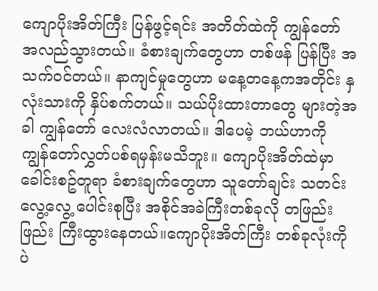ကျောပိုးအိတ်ကြီး ပြန်ဖွင့်ရင်း အတိတ်ထဲကို ကျွန်တော် အလည်သွားတယ်။ ခံစားချက်တွေဟာ တစ်ဖန် ပြန်ပြီး အသက်၀င်တယ်။ နာကျင်မှုတွေဟာ မနေ့တနေ့ကအတိုင်း နှလုံးသားကို နှိပ်စက်တယ်။ သယ်ပိုးထားတာတွေ များတဲ့အခါ ကျွန်တော် လေးလံလာတယ်။ ဒါပေမဲ့ ဘယ်ဟာကို ကျွန်တော်လွှတ်ပစ်ရမှန်းမသိဘူး။ ကျောပိုးအိတ်ထဲမှာ ခေါင်းစဥ်တူရာ ခံစားချက်တွေဟာ သူတော်ချင်း သတင်းလွေ့လွေ့ ပေါင်းစုပြီး အစိုင်အခဲကြီးတစ်ခုလို တဖြည်းဖြည်း ကြီးထွားနေတယ်။ကျောပိုးအိတ်ကြီး တစ်ခုလုံးကိုပဲ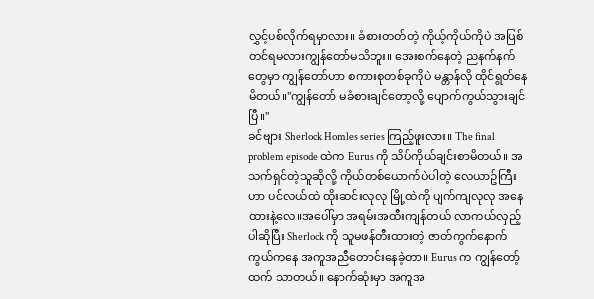လွှင့်ပစ်လိုက်ရမှာလား။ ခံစားတတ်တဲ့ ကိုယ့်ကိုယ်ကိုပဲ အပြစ်တင်ရမလားကျွန်တော်မသိဘူး။ အေးစက်နေတဲ့ ညနက်နက်တွေမှာ ကျွန်တော်ဟာ စကားစုတစ်ခုကိုပဲ မန္တာန်လို ထိုင်ရွတ်နေမိတယ်။''ကျွန်တော် မခံစားချင်တော့လို့ ပျောက်ကွယ်သွားချင်ပြီ။''
ခင်ဗျား Sherlock Homles series ကြည့်ဖူးလား။ The final problem episode ထဲက Eurus ကို သိပ်ကိုယ်ချင်းစာမိတယ်။ အသက်ရှင်တဲ့သူဆိုလို့ ကိုယ်တစ်ယောက်ပဲပါတဲ့ လေယာဥ်ကြီးဟာ ပင်လယ်ထဲ ထိုးဆင်းလုလု မြို့ထဲကို ပျက်ကျလုလု အနေထားနဲ့လေ။အပေါ်မှာ အရမ်းအထီးကျန်တယ် လာကယ်လှည့်ပါဆိုပြီး Sherlock ကို သူမဖန်တီးထားတဲ့ ဇာတ်ကွက်နောက်ကွယ်ကနေ အကူအညီတောင်းနေခဲ့တာ။ Eurus က ကျွန်တော့်ထက် သာတယ်။ နောက်ဆုံးမှာ အကူအ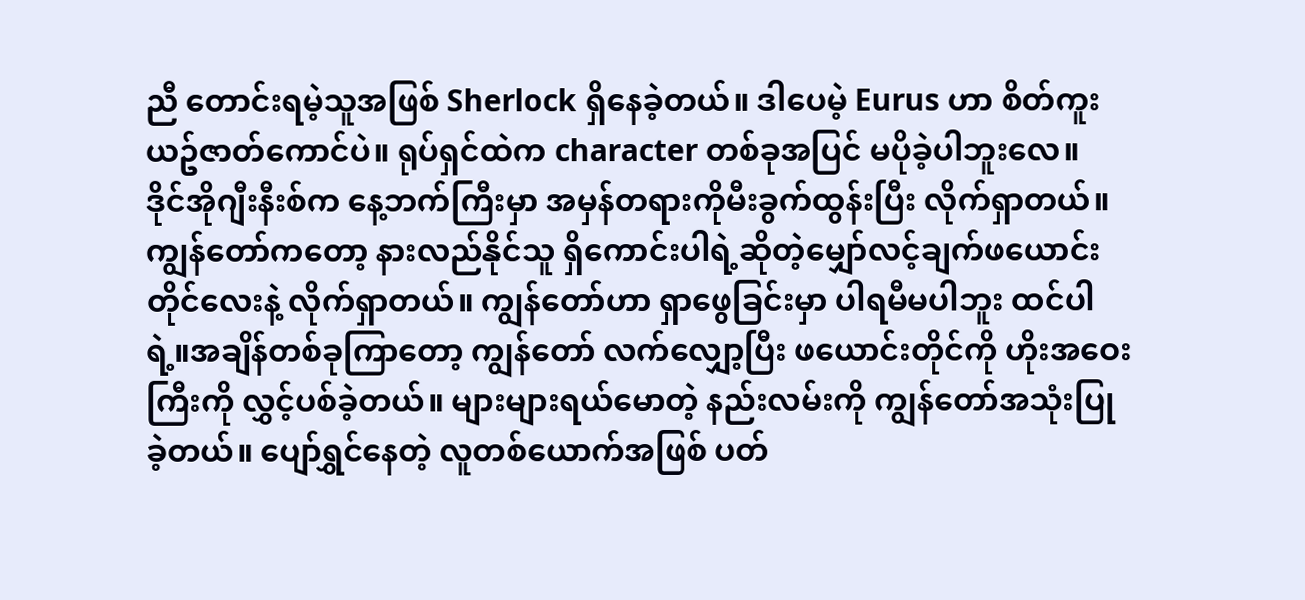ညီ တောင်းရမဲ့သူအဖြစ် Sherlock ရှိနေခဲ့တယ်။ ဒါပေမဲ့ Eurus ဟာ စိတ်ကူးယဥ်ဇာတ်ကောင်ပဲ။ ရုပ်ရှင်ထဲက character တစ်ခုအပြင် မပိုခဲ့ပါဘူးလေ။
ဒိုင်အိုဂျီးနီးစ်က နေ့ဘက်ကြီးမှာ အမှန်တရားကိုမီးခွက်ထွန်းပြီး လိုက်ရှာတယ်။ ကျွန်တော်ကတော့ နားလည်နိုင်သူ ရှိကောင်းပါရဲ့ဆိုတဲ့မျှော်လင့်ချက်ဖယောင်းတိုင်လေးနဲ့ လိုက်ရှာတယ်။ ကျွန်တော်ဟာ ရှာဖွေခြင်းမှာ ပါရမီမပါဘူး ထင်ပါရဲ့။အချိန်တစ်ခုကြာတော့ ကျွန်တော် လက်လျှော့ပြီး ဖယောင်းတိုင်ကို ဟိုးအဝေးကြီးကို လွှင့်ပစ်ခဲ့တယ်။ များများရယ်မောတဲ့ နည်းလမ်းကို ကျွန်တော်အသုံးပြုခဲ့တယ်။ ပျော်ရွှင်နေတဲ့ လူတစ်ယောက်အဖြစ် ပတ်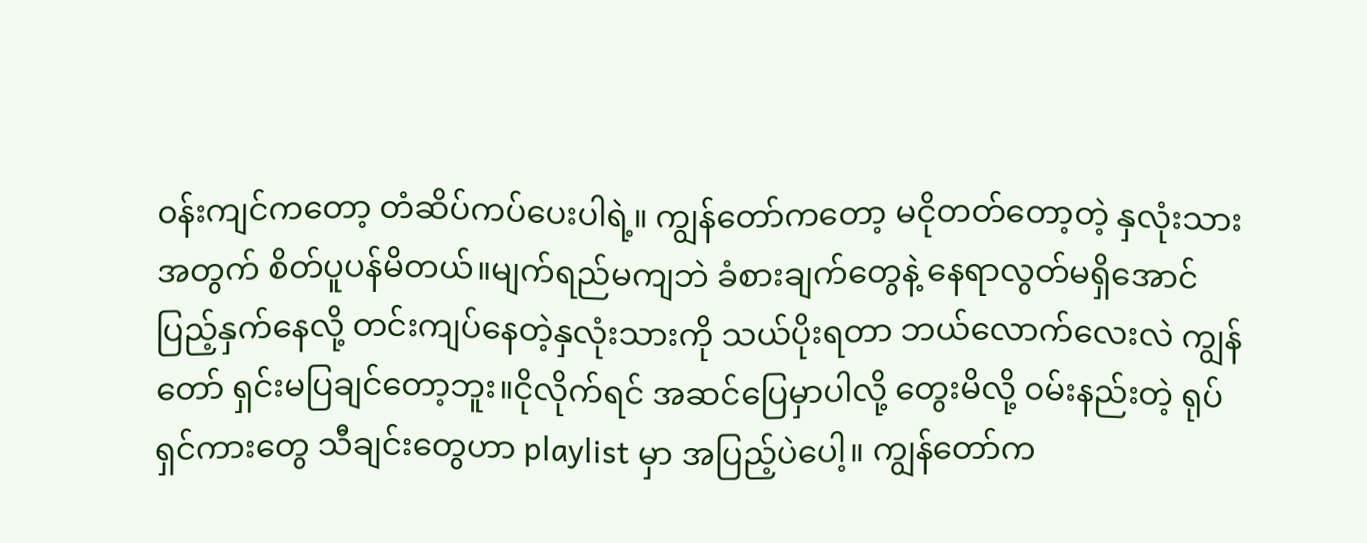၀န်းကျင်ကတော့ တံဆိပ်ကပ်ပေးပါရဲ့။ ကျွန်တော်ကတော့ မငိုတတ်တော့တဲ့ နှလုံးသားအတွက် စိတ်ပူပန်မိတယ်။မျက်ရည်မကျဘဲ ခံစားချက်တွေနဲ့ နေရာလွတ်မရှိအောင် ပြည့်နှက်နေလို့ တင်းကျပ်နေတဲ့နှလုံးသားကို သယ်ပိုးရတာ ဘယ်လောက်လေးလဲ ကျွန်တော် ရှင်းမပြချင်တော့ဘူး။ငိုလိုက်ရင် အဆင်ပြေမှာပါလို့ တွေးမိလို့ ၀မ်းနည်းတဲ့ ရုပ်ရှင်ကားတွေ သီချင်းတွေဟာ playlist မှာ အပြည့်ပဲပေါ့။ ကျွန်တော်က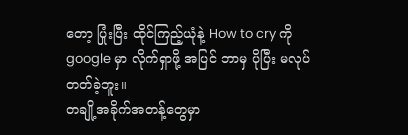တော့ ပြုံးပြီး ထိုင်ကြည့်ယုံနဲ့ How to cry ကို google မှာ လိုက်ရှာဖို့ အပြင် ဘာမှ ပိုပြီး မလုပ်တတ်ခဲ့ဘူး။
တချို့အခိုက်အတန့်တွေမှာ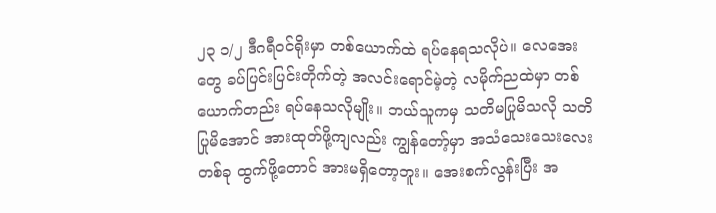၂၃ ၁/၂ ဒီဂရီ၀င်ရိုးမှာ တစ်ယောက်ထဲ ရပ်နေရသလိုပဲ။ လေအေးတွေ ခပ်ပြင်းပြင်းတိုက်တဲ့ အလင်းရောင်မဲ့တဲ့ လမိုက်ညထဲမှာ တစ်ယောက်တည်း ရပ်နေသလိုမျိုး။ ဘယ်သူကမှ သတိမပြုမိသလို သတိပြုမိအောင် အားထုတ်ဖို့ကျလည်း ကျွန်တော့်မှာ အသံသေးသေးလေးတစ်ခု ထွက်ဖို့တောင် အားမရှိတော့ဘူး။ အေးစက်လွန်းပြီး အ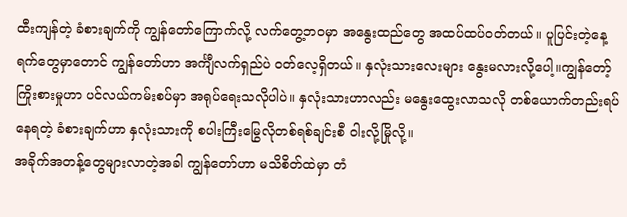ထီးကျန်တဲ့ ခံစားချက်ကို ကျွန်တော်ကြောက်လို့ လက်တွေ့ဘ၀မှာ အနွေးထည်တွေ အထပ်ထပ်၀တ်တယ်။ ပူပြင်းတဲ့နေ့ရက်တွေမှာတောင် ကျွန်တော်ဟာ အင်္ကျီလက်ရှည်ပဲ ၀တ်လေ့ရှိတယ်။ နှလုံးသားလေးများ နွေးမလားလို့ပေါ့။ကျွန်တော့်ကြိုးစားမှုဟာ ပင်လယ်ကမ်းစပ်မှာ အရုပ်ရေးသလိုပါပဲ။ နှလုံးသားဟာလည်း မနွေးထွေးလာသလို တစ်ယောက်တည်းရပ်နေရတဲ့ ခံစားချက်ဟာ နှလုံးသားကို စပါးကြီးမြွေလိုတစ်ရစ်ချင်းစီ ၀ါးလို့မြိုလို့။
အခိုက်အတန့်တွေများလာတဲ့အခါ ကျွန်တော်ဟာ မသိစိတ်ထဲမှာ တံ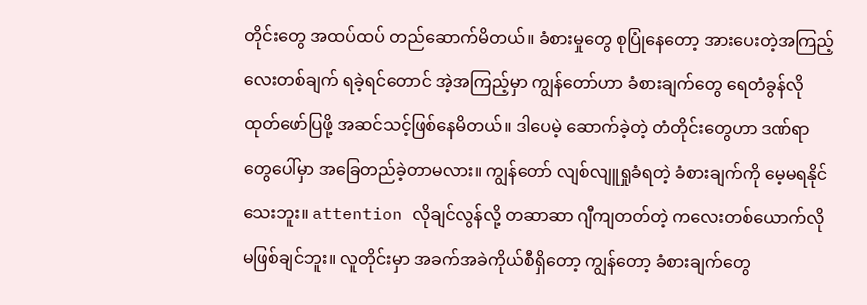တိုင်းတွေ အထပ်ထပ် တည်ဆောက်မိတယ်။ ခံစားမှုတွေ စုပြုံနေတော့ အားပေးတဲ့အကြည့်လေးတစ်ချက် ရခဲ့ရင်တောင် အဲ့အကြည့်မှာ ကျွန်တော်ဟာ ခံစားချက်တွေ ရေတံခွန်လို ထုတ်ဖော်ပြဖို့ အဆင်သင့်ဖြစ်နေမိတယ်။ ဒါပေမဲ့ ဆောက်ခဲ့တဲ့ တံတိုင်းတွေဟာ ဒဏ်ရာတွေပေါ်မှာ အခြေတည်ခဲ့တာမလား။ ကျွန်တော် လျစ်လျူရှုခံရတဲ့ ခံစားချက်ကို မေ့မရနိုင်သေးဘူး။ attention လိုချင်လွန်လို့ တဆာဆာ ဂျီကျတတ်တဲ့ ကလေးတစ်ယောက်လို မဖြစ်ချင်ဘူး။ လူတိုင်းမှာ အခက်အခဲကိုယ်စီရှိတော့ ကျွန်တော့ ခံစားချက်တွေ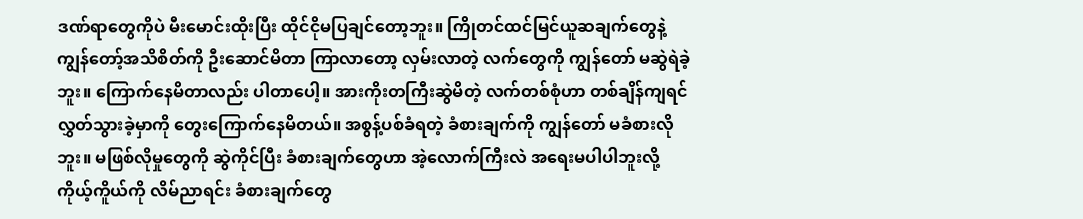ဒဏ်ရာတွေကိုပဲ မီးမောင်းထိုးပြီး ထိုင်ငိုမပြချင်တော့ဘူး။ ကြိုတင်ထင်မြင်ယူဆချက်တွေနဲ့ ကျွန်တော့်အသိစိတ်ကို ဦးဆောင်မိတာ ကြာလာတော့ လှမ်းလာတဲ့ လက်တွေကို ကျွန်တော် မဆွဲရဲခဲ့ဘူး။ ကြောက်နေမိတာလည်း ပါတာပေါ့။ အားကိုးတကြီးဆွဲမိတဲ့ လက်တစ်စုံဟာ တစ်ချိန်ကျရင် လွှတ်သွားခဲ့မှာကို တွေးကြောက်နေမိတယ်။ အစွန့်ပစ်ခံရတဲ့ ခံစားချက်ကို ကျွန်တော် မခံစားလိုဘူး။ မဖြစ်လိုမှုတွေကို ဆွဲကိုင်ပြီး ခံစားချက်တွေဟာ အဲ့လောက်ကြီးလဲ အရေးမပါပါဘူးလို့ ကိုယ့်ကိူယ်ကို လိမ်ညာရင်း ခံစားချက်တွေ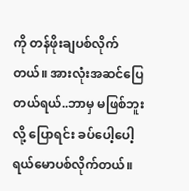ကို တန်ဖိုးချပစ်လိုက်တယ်။ အားလုံးအဆင်ပြေတယ်ရယ်..ဘာမှ မဖြစ်ဘူးလို့ ပြောရင်း ခပ်ပေါ့ပေါ့ ရယ်မောပစ်လိုက်တယ်။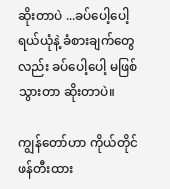ဆိုးတာပဲ ...ခပ်ပေါ့ပေါ့ရယ်ယုံနဲ့ ခံစားချက်တွေလည်း ခပ်ပေါ့ပေါ့ မဖြစ်သွားတာ ဆိုးတာပဲ။

ကျွန်တော်ဟာ ကိုယ်တိုင်ဖန်တီးထား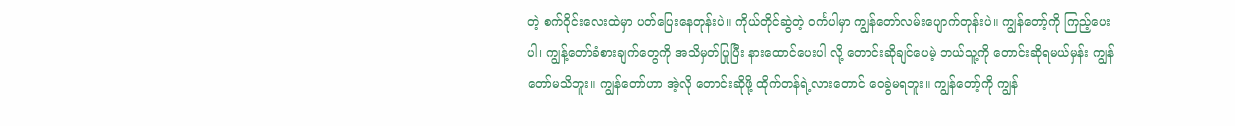တဲ့ စက်၀ိုင်းလေးထဲမှာ ပတ်ပြေးနေတုန်းပဲ။ ကိုယ်တိုင်ဆွဲတဲ့ ၀င်္ကပါမှာ ကျွန်တော်လမ်းပျောက်တုန်းပဲ။ ကျွန်တော့်ကို ကြည့်ပေးပါ၊ ကျွန့်တော်ခံစားချက်တွေကို အသိမှတ်ပြုပြီး နားထောင်ပေးပါ လို့ တောင်းဆိုချင်ပေမဲ့ ဘယ်သူ့ကို တောင်းဆိုရမယ်မှန်း ကျွန်တော်မသိဘူး။ ကျွန်တော်ဟာ အဲ့လို တောင်းဆိုဖို့ ထိုက်တန်ရဲ့လားတောင် ဝေခွဲမရဘူး။ ကျွန်တော့်ကို ကျွန်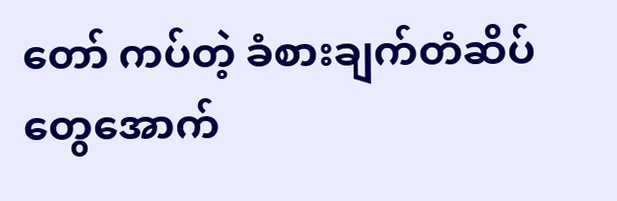တော် ကပ်တဲ့ ခံစားချက်တံဆိပ်တွေအောက်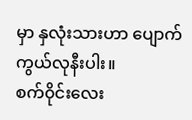မှာ နှလုံးသားဟာ ပျောက်ကွယ်လုနီးပါး။
စက်၀ိုင်းလေး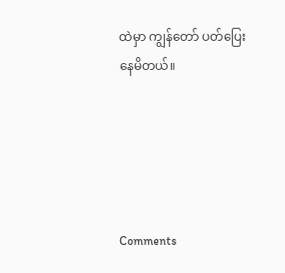ထဲမှာ ကျွန်တော် ပတ်ပြေးနေမိတယ်။





Comments